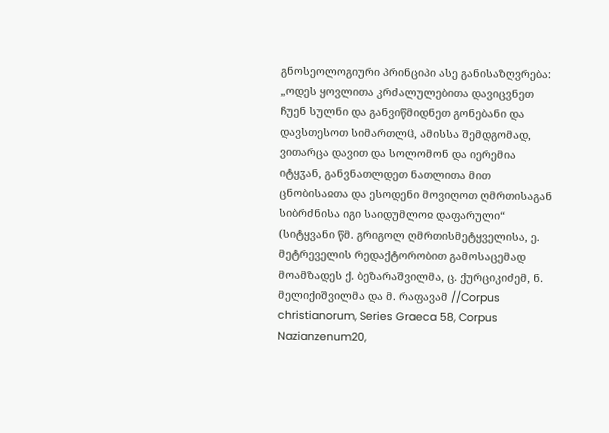გნოსეოლოგიური პრინციპი ასე განისაზღვრება: „ოდეს ყოვლითა კრძალულებითა დავიცვნეთ ჩუენ სულნი და განვიწმიდნეთ გონებანი და დავსთესოთ სიმართლჱ, ამისსა შემდგომად, ვითარცა დავით და სოლომონ და იერემია იტყჳან, განვნათლდეთ ნათლითა მით ცნობისაჲთა და ესოდენი მოვიღოთ ღმრთისაგან სიბრძნისა იგი საიდუმლოჲ დაფარული“ (სიტყვანი წმ. გრიგოლ ღმრთისმეტყველისა, ე. მეტრეველის რედაქტორობით გამოსაცემად მოამზადეს ქ. ბეზარაშვილმა, ც. ქურციკიძემ, ნ. მელიქიშვილმა და მ. რაფავამ //Corpus christianorum, Series Graeca 58, Corpus Nazianzenum20,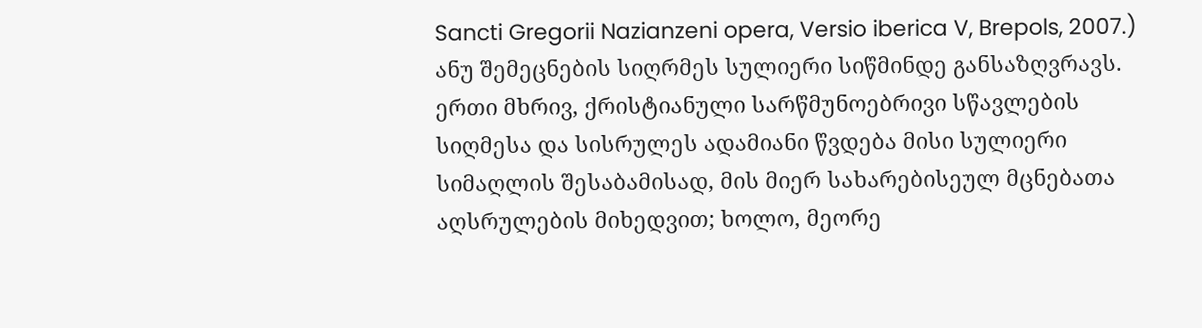Sancti Gregorii Nazianzeni opera, Versio iberica V, Brepols, 2007.) ანუ შემეცნების სიღრმეს სულიერი სიწმინდე განსაზღვრავს. ერთი მხრივ, ქრისტიანული სარწმუნოებრივი სწავლების სიღმესა და სისრულეს ადამიანი წვდება მისი სულიერი სიმაღლის შესაბამისად, მის მიერ სახარებისეულ მცნებათა აღსრულების მიხედვით; ხოლო, მეორე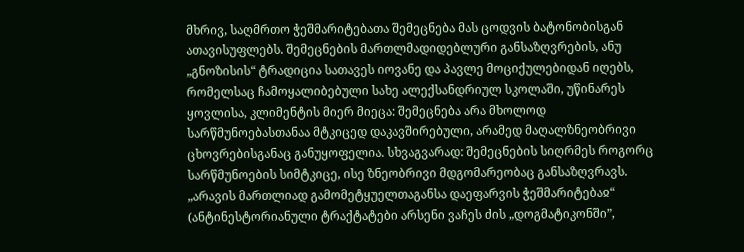მხრივ, საღმრთო ჭეშმარიტებათა შემეცნება მას ცოდვის ბატონობისგან ათავისუფლებს. შემეცნების მართლმადიდებლური განსაზღვრების, ანუ „გნოზისის“ ტრადიცია სათავეს იოვანე და პავლე მოციქულებიდან იღებს, რომელსაც ჩამოყალიბებული სახე ალექსანდრიულ სკოლაში, უწინარეს ყოვლისა, კლიმენტის მიერ მიეცა: შემეცნება არა მხოლოდ სარწმუნოებასთანაა მტკიცედ დაკავშირებული, არამედ მაღალზნეობრივი ცხოვრებისგანაც განუყოფელია. სხვაგვარად: შემეცნების სიღრმეს როგორც სარწმუნოების სიმტკიცე, ისე ზნეობრივი მდგომარეობაც განსაზღვრავს. „არავის მართლიად გამომეტყუელთაგანსა დაეფარვის ჭეშმარიტებაჲ“ (ანტინესტორიანული ტრაქტატები არსენი ვაჩეს ძის „დოგმატიკონში”,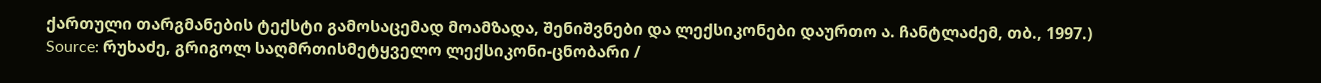ქართული თარგმანების ტექსტი გამოსაცემად მოამზადა, შენიშვნები და ლექსიკონები დაურთო ა. ჩანტლაძემ, თბ., 1997.)
Source: რუხაძე, გრიგოლ საღმრთისმეტყველო ლექსიკონი-ცნობარი /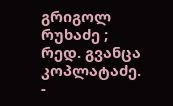გრიგოლ რუხაძე ; რედ. გვანცა კოპლატაძე. -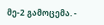მე-2 გამოცემა. -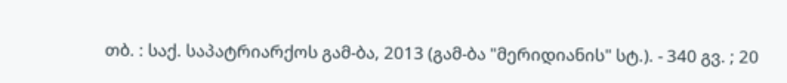თბ. : საქ. საპატრიარქოს გამ-ბა, 2013 (გამ-ბა "მერიდიანის" სტ.). - 340 გვ. ; 20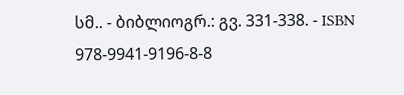სმ.. - ბიბლიოგრ.: გვ. 331-338. - ISBN 978-9941-9196-8-8